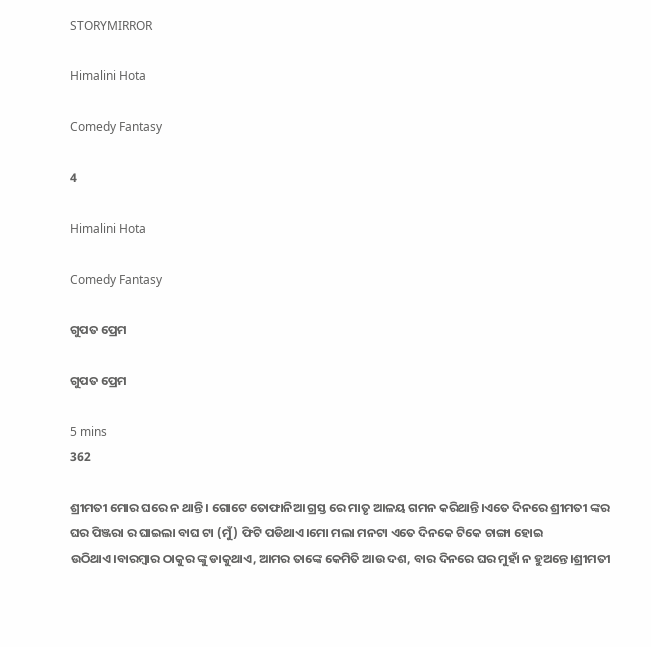STORYMIRROR

Himalini Hota

Comedy Fantasy

4

Himalini Hota

Comedy Fantasy

ଗୁପତ ପ୍ରେମ

ଗୁପତ ପ୍ରେମ

5 mins
362

ଶ୍ରୀମତୀ ମୋର ଘରେ ନ ଥାନ୍ତି। ଗୋଟେ ତୋଫାନିଆ ଗ୍ରସ୍ତ ରେ ମାତୃ ଆଳୟ ଗମନ କରିଥାନ୍ତି।ଏତେ ଦିନରେ ଶ୍ରୀମତୀ ଙ୍କର ଘର ପିଞ୍ଜରା ର ଘାଇଲା ବାଘ ଟା (ମୁଁ) ଫିଟି ପଡିଥାଏ।ମୋ ମଲା ମନଟା ଏତେ ଦିନକେ ଟିକେ ଚାଙ୍ଗା ହୋଇ ଉଠିଥାଏ।ବାରମ୍ବାର ଠାକୁର ଙ୍କୁ ଡାକୁଥାଏ, ଆମର ତାଙ୍କେ କେମିତି ଆଉ ଦଶ, ବାର ଦିନରେ ଘର ମୁହାଁ ନ ହୁଅନ୍ତେ।ଶ୍ରୀମତୀ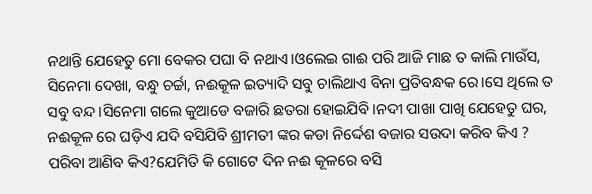ନଥାନ୍ତି ଯେହେତୁ ମୋ ବେକର ପଘା ବି ନଥାଏ।ଓଲେଇ ଗାଈ ପରି ଆଜି ମାଛ ତ କାଲି ମାଉଁସ, ସିନେମା ଦେଖା, ବନ୍ଧୁ ଚର୍ଚ୍ଚା, ନଈକୂଳ ଇତ୍ୟାଦି ସବୁ ଚାଲିଥାଏ ବିନା ପ୍ରତିବନ୍ଧକ ରେ।ସେ ଥିଲେ ତ ସବୁ ବନ୍ଦ।ସିନେମା ଗଲେ କୁଆଡେ ବଜାରି ଛତରା ହୋଇଯିବି।ନଦୀ ପାଖା ପାଖି ଯେହେତୁ ଘର, ନଈକୂଳ ରେ ଘଡ଼ିଏ ଯଦି ବସିଯିବି ଶ୍ରୀମତୀ ଙ୍କର କଡା ନିର୍ଦ୍ଦେଶ ବଜାର ସଉଦା କରିବ କିଏ ? ପରିବା ଆଣିବ କିଏ?ଯେମିତି କି ଗୋଟେ ଦିନ ନଈ କୂଳରେ ବସି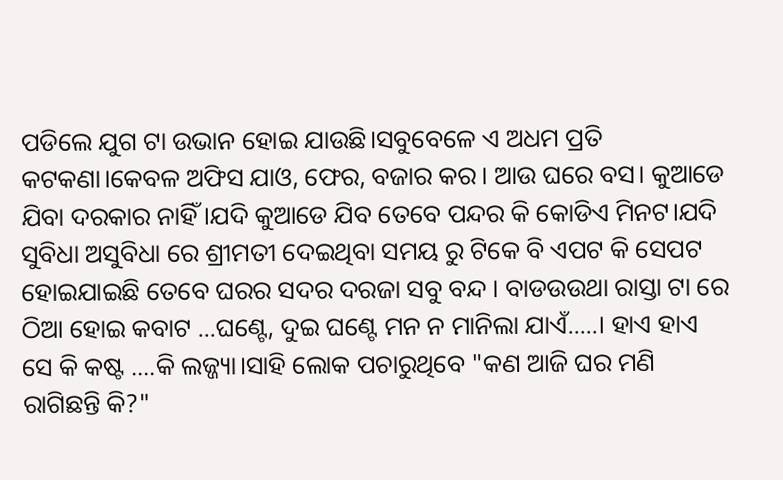ପଡିଲେ ଯୁଗ ଟା ଉଭାନ ହୋଇ ଯାଉଛି।ସବୁବେଳେ ଏ ଅଧମ ପ୍ରତି କଟକଣା।କେବଳ ଅଫିସ ଯାଓ, ଫେର, ବଜାର କର। ଆଉ ଘରେ ବସ। କୁଆଡେ ଯିବା ଦରକାର ନାହିଁ।ଯଦି କୁଆଡେ ଯିବ ତେବେ ପନ୍ଦର କି କୋଡିଏ ମିନଟ।ଯଦି ସୁବିଧା ଅସୁବିଧା ରେ ଶ୍ରୀମତୀ ଦେଇଥିବା ସମୟ ରୁ ଟିକେ ବି ଏପଟ କି ସେପଟ ହୋଇଯାଇଛି ତେବେ ଘରର ସଦର ଦରଜା ସବୁ ବନ୍ଦ । ବାଡଉଉଥା ରାସ୍ତା ଟା ରେ ଠିଆ ହୋଇ କବାଟ ...ଘଣ୍ଟେ, ଦୁଇ ଘଣ୍ଟେ ମନ ନ ମାନିଲା ଯାଏଁ.....। ହାଏ ହାଏ ସେ କି କଷ୍ଟ ....କି ଲଜ୍ଜ୍ୟା।ସାହି ଲୋକ ପଚାରୁଥିବେ "କଣ ଆଜି ଘର ମଣି ରାଗିଛନ୍ତି କି?"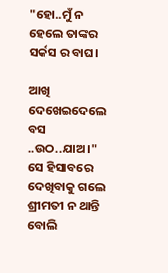"ହୋ..ମୁଁ ନ ହେଲେ ତାଙ୍କର ସର୍କସ ର ବାଘ।

ଆଖି ଦେଖେଇଦେଲେ ବସ ..ଉଠ..ଯାଅ।" ସେ ହିସାବରେ ଦେଖିବାକୁ ଗଲେ ଶ୍ରୀମତୀ ନ ଥାନ୍ତି ବୋଲି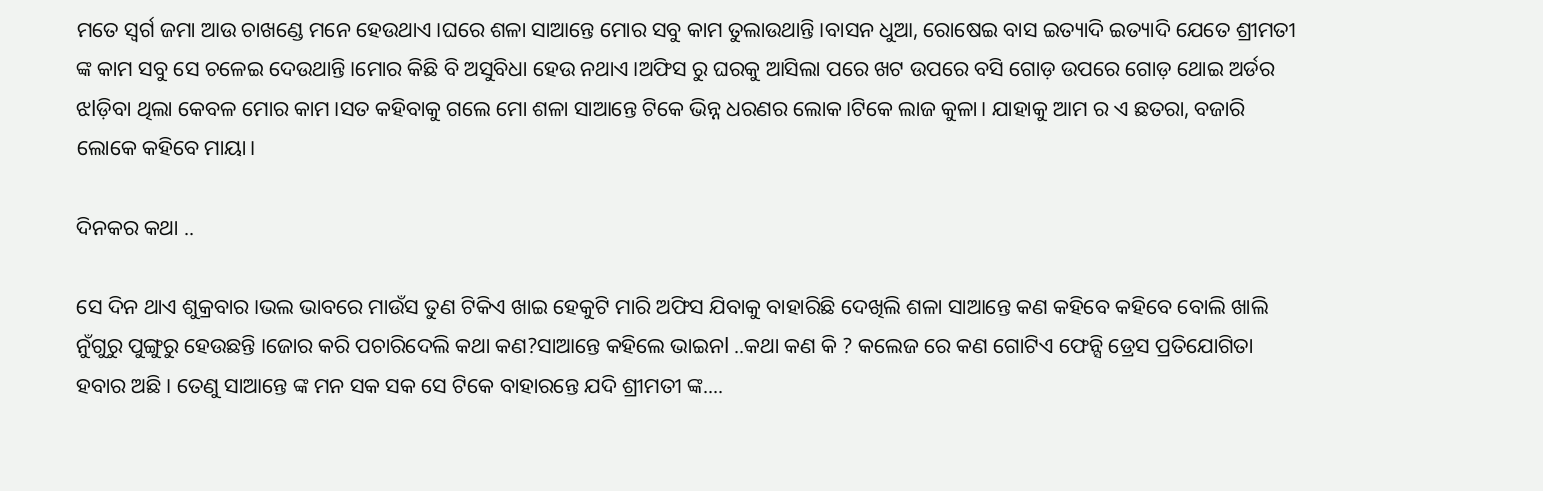ମତେ ସ୍ୱର୍ଗ ଜମା ଆଉ ଚାଖଣ୍ଡେ ମନେ ହେଉଥାଏ।ଘରେ ଶଳା ସାଆନ୍ତେ ମୋର ସବୁ କାମ ତୁଲାଉଥାନ୍ତି।ବାସନ ଧୁଆ, ରୋଷେଇ ବାସ ଇତ୍ୟାଦି ଇତ୍ୟାଦି ଯେତେ ଶ୍ରୀମତୀ ଙ୍କ କାମ ସବୁ ସେ ଚଳେଇ ଦେଉଥାନ୍ତି।ମୋର କିଛି ବି ଅସୁବିଧା ହେଉ ନଥାଏ।ଅଫିସ ରୁ ଘରକୁ ଆସିଲା ପରେ ଖଟ ଉପରେ ବସି ଗୋଡ଼ ଉପରେ ଗୋଡ଼ ଥୋଇ ଅର୍ଡର ଝlଡ଼ିବା ଥିଲା କେବଳ ମୋର କାମ।ସତ କହିବାକୁ ଗଲେ ମୋ ଶଳା ସାଆନ୍ତେ ଟିକେ ଭିନ୍ନ ଧରଣର ଲୋକ।ଟିକେ ଲାଜ କୁଳା। ଯାହାକୁ ଆମ ର ଏ ଛତରା, ବଜାରି ଲୋକେ କହିବେ ମାୟା।

ଦିନକର କଥା ..

ସେ ଦିନ ଥାଏ ଶୁକ୍ରବାର।ଭଲ ଭାବରେ ମାଉଁସ ତୁଣ ଟିକିଏ ଖାଇ ହେକୁଟି ମାରି ଅଫିସ ଯିବାକୁ ବାହାରିଛି ଦେଖିଲି ଶଳା ସାଆନ୍ତେ କଣ କହିବେ କହିବେ ବୋଲି ଖାଲି ନୁଁଗୁରୁ ପୁଙ୍ଗୁରୁ ହେଉଛନ୍ତି ।ଜୋର କରି ପଚାରିଦେଲି କଥା କଣ?ସାଆନ୍ତେ କହିଲେ ଭାଇନl ..କଥା କଣ କି ? କଲେଜ ରେ କଣ ଗୋଟିଏ ଫେନ୍ସି ଡ୍ରେସ ପ୍ରତିଯୋଗିତା ହବାର ଅଛି। ତେଣୁ ସାଆନ୍ତେ ଙ୍କ ମନ ସକ ସକ ସେ ଟିକେ ବାହାରନ୍ତେ ଯଦି ଶ୍ରୀମତୀ ଙ୍କ....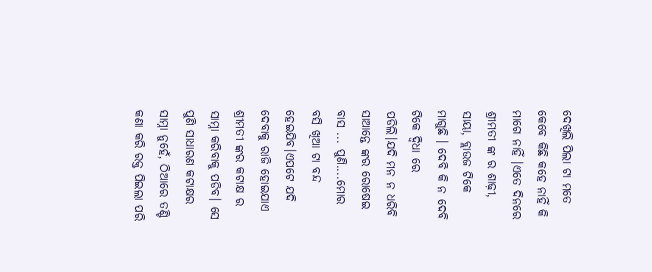ଦେଖିଲି ପିଲା ଟା ମତେ କେବେ କିଛି କହେ ନାହିଁ କି ମାଗେ ନାହିଁ ।ଏତେ ଦିନରେ ଶ୍ରୀମତୀ ଙ୍କ ର ଶାଢ଼ୀ, ସାୟା, ବ୍ଲାଉଜ ଟିକେ ମାଗୁଛି । ଦେବି କି ନ ଦେବି ଟିକେ ଦ୍ଵିଧା ରେ ପଡିଲି।ଯଦି ମନ ନ ଧରିବି ସାଆନ୍ତେ ଙ୍କର ରୋଷେଇ ବାସ ... ପୁଣି....ମୋର ବସି ଖିଆ ଟା ବନ୍ଦ ହେଇଯିବ।ଏପଟେ ଯଦି ଦେବାକୁ ରାଜି ହୋଇଯାଏ ଶ୍ରୀମତୀ ଙ୍କର କଟାକ୍ଷ ର ସାମ୍ନା କରିବାକୁ ପଡିବ। ସେ ପୁଣି ସାଧାରଣ କଟାକ୍ଷର ସାମ୍ନା ନୁହେଁ, ଠିଆରେ ତଣ୍ଟି କଣା କରି ରକ୍ତ ପିଇଲା ପରି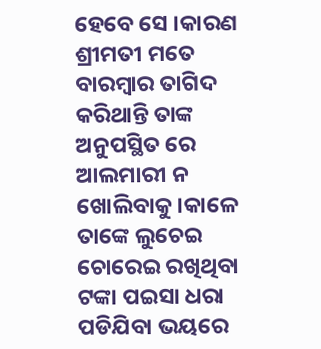ହେବେ ସେ ।କାରଣ ଶ୍ରୀମତୀ ମତେ ବାରମ୍ବାର ତାଗିଦ କରିଥାନ୍ତି ତାଙ୍କ ଅନୁପସ୍ଥିତ ରେ ଆଲମାରୀ ନ ଖୋଲିବାକୁ।କାଳେ ତାଙ୍କେ ଲୁଚେଇ ଚୋରେଇ ରଖିଥିବା ଟଙ୍କା ପଇସା ଧରା ପଡିଯିବା ଭୟରେ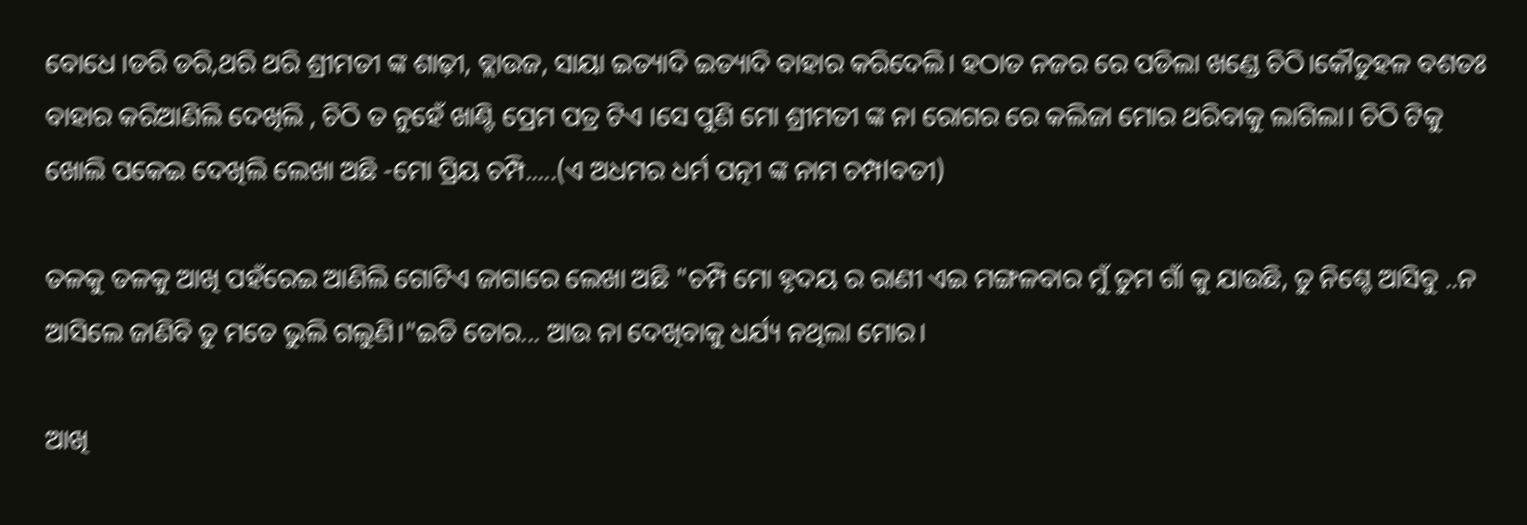ବୋଧେ ।ଡରି ଡରି,ଥରି ଥରି ଶ୍ରୀମତୀ ଙ୍କ ଶାଢ଼ୀ, ବ୍ଲାଉଜ, ସାୟା ଇତ୍ୟାଦି ଇତ୍ୟାଦି ବାହାର କରିଦେଲି। ହଠାତ ନଜର ରେ ପଡିଲା ଖଣ୍ଡେ ଚିଠି।କୌତୁହଳ ବଶତଃ ବାହାର କରିଆଣିଲି ଦେଖିଲି , ଚିଠି ତ ନୁହେଁ ଖାଣ୍ଟି ପ୍ରେମ ପତ୍ର ଟିଏ ।ସେ ପୁଣି ମୋ ଶ୍ରୀମତୀ ଙ୍କ ନା ରୋଗର ରେ କଲିଜା ମୋର ଥରିବାକୁ ଲାଗିଲା। ଚିଠି ଟିକୁ ଖୋଲି ପକେଇ ଦେଖିଲି ଲେଖା ଅଛି -ମୋ ପ୍ରିୟ ଚମ୍ପି.....(ଏ ଅଧମର ଧର୍ମ ପତ୍ନୀ ଙ୍କ ନାମ ଚମ୍ପlବତୀ)

ତଳକୁ ତଳକୁ ଆଖି ପହଁରେଇ ଆଣିଲି ଗୋଟିଏ ଜାଗାରେ ଲେଖା ଅଛି "ଚମ୍ପି ମୋ ହୃଦୟ ର ରାଣୀ ଏଇ ମଙ୍ଗଳବାର ମୁଁ ତୁମ ଗାଁ କୁ ଯାଉଛି, ତୁ ନିଶ୍ଚେ ଆସିବୁ ..ନ ଆସିଲେ ଜାଣିବି ତୁ ମତେ ଭୁଲି ଗଲୁଣି।"ଇତି ତୋର... ଆଉ ନା ଦେଖିବାକୁ ଧର୍ଯ୍ୟ ନଥିଲା ମୋର।

ଆଖି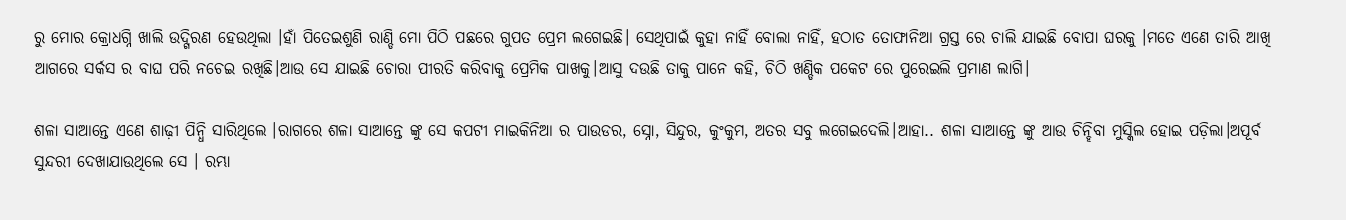ରୁ ମୋର କ୍ରୋଧଗ୍ନି ଖାଲି ଉଦ୍ଗିରଣ ହେଉଥିଲା ।ହାଁ ପିତେଇଶୁଣି ରାଣ୍ଡି ମୋ ପିଠି ପଛରେ ଗୁପତ ପ୍ରେମ ଲଗେଇଛି। ସେଥିପାଇଁ କୁହା ନାହିଁ ବୋଲା ନାହିଁ, ହଠାତ ତୋଫାନିଆ ଗ୍ରସ୍ତ ରେ ଚାଲି ଯାଇଛି ବୋପା ଘରକୁ ।ମତେ ଏଣେ ତାରି ଆଖି ଆଗରେ ସର୍କସ ର ବାଘ ପରି ନଚେଇ ରଖିଛି।ଆଉ ସେ ଯାଇଛି ଚୋରା ପୀରତି କରିବାକୁ ପ୍ରେମିକ ପାଖକୁ।ଆସୁ ଦଉଛି ତାକୁ ପାନେ କହି, ଚିଠି ଖଣ୍ଡିକ ପକେଟ ରେ ପୁରେଇଲି ପ୍ରମାଣ ଲାଗି।

ଶଳା ସାଆନ୍ତେ ଏଣେ ଶାଢ଼ୀ ପିନ୍ଧି ସାରିଥିଲେ ।ରାଗରେ ଶଳା ସାଆନ୍ତେ ଙ୍କୁ ସେ କପଟୀ ମାଇକିନିଆ ର ପାଉଡର, ସ୍ନୋ, ସିନ୍ଦୁର, କୁଂକୁମ, ଅତର ସବୁ ଲଗେଇଦେଲି।ଆହା.. ଶଳା ସାଆନ୍ତେ ଙ୍କୁ ଆଉ ଚିନ୍ହିବା ମୁସ୍କିଲ ହୋଇ ପଡ଼ିଲା।ଅପୂର୍ବ ସୁନ୍ଦରୀ ଦେଖାଯାଉଥିଲେ ସେ । ରମ୍ଭା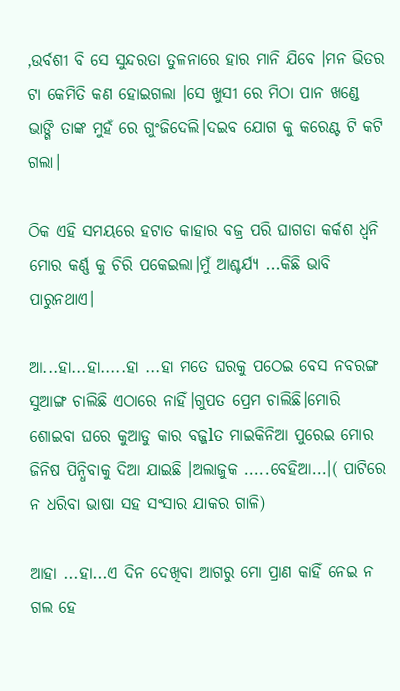,ଉର୍ବଶୀ ବି ସେ ସୁନ୍ଦରତା ତୁଳନାରେ ହାର ମାନି ଯିବେ ।ମନ ଭିତର ଟା କେମିତି କଣ ହୋଇଗଲା ।ସେ ଖୁସୀ ରେ ମିଠା ପାନ ଖଣ୍ଡେ ଭାଙ୍ଗି ତାଙ୍କ ମୁହଁ ରେ ଗୁଂଜିଦେଲି।ଦଇବ ଯୋଗ କୁ କରେଣ୍ଟ ଟି କଟି ଗଲା।

ଠିକ ଏହି ସମୟରେ ହଟାତ କାହାର ବଜ୍ର ପରି ଘାଗଡା କର୍କଶ ଧ୍ୱନି ମୋର କର୍ଣ୍ଣ କୁ ଚିରି ପକେଇଲା।ମୁଁ ଆଶ୍ଚର୍ଯ୍ୟ ...କିଛି ଭାବି ପାରୁନଥାଏ।

ଆ...ହା...ହା.....ହା ...ହା ମତେ ଘରକୁ ପଠେଇ ବେସ ନବରଙ୍ଗ ସୁଆଙ୍ଗ ଚାଲିଛି ଏଠାରେ ନାହିଁ।ଗୁପତ ପ୍ରେମ ଚାଲିଛି।ମୋରି ଶୋଇବା ଘରେ କୁଆଡୁ କାର ବଜ୍ଜlତ ମାଇକିନିଆ ପୁରେଇ ମୋର ଜିନିଷ ପିନ୍ଧିବାକୁ ଦିଆ ଯାଇଛି ।ଅଲାଜୁକ .....ବେହିଆ...।( ପାଟିରେ ନ ଧରିବା ଭାଷା ସହ ସଂସାର ଯାକର ଗାଳି)

ଆହା ...ହା...ଏ ଦିନ ଦେଖିବା ଆଗରୁ ମୋ ପ୍ରାଣ କାହିଁ ନେଇ ନ ଗଲ ହେ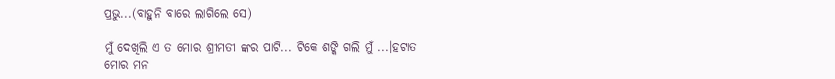ପ୍ରଭୁ...(ବାହୁନି ବାରେ ଲାଗିଲେ ସେ)

ମୁଁ ଦେଖିଲି ଏ ତ ମୋର ଶ୍ରୀମତୀ ଙ୍କର ପାଟି... ଟିକେ ଶଙ୍କି ଗଲି ମୁଁ ...।ହଟାତ ମୋର ମନ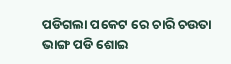ପଡିଗଲା ପକେଟ ରେ ଚାରି ଚଉତା ଭାଙ୍ଗ ପଡି ଶୋଇ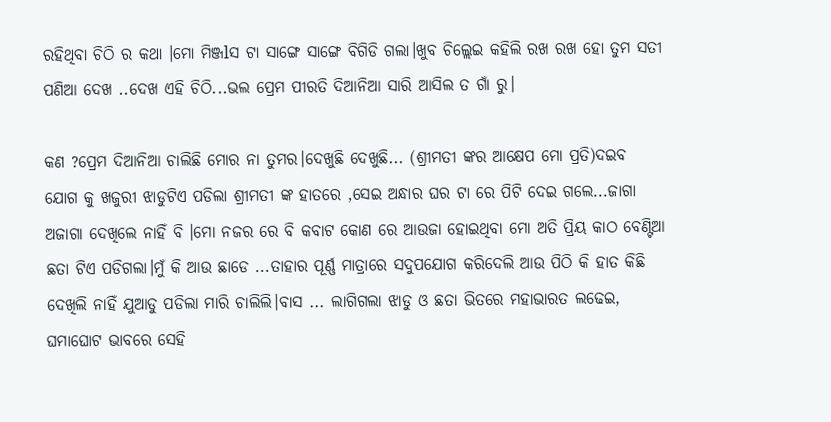ରହିଥିବା ଚିଠି ର କଥା ।ମୋ ମିଞ୍ଜlସ ଟା ସାଙ୍ଗେ ସାଙ୍ଗେ ବିଗିଡି ଗଲା।ଖୁବ ଚିଲ୍ଲେଇ କହିଲି ରଖ ରଖ ହୋ ତୁମ ସତୀ ପଣିଆ ଦେଖ ..ଦେଖ ଏହି ଚିଠି...ଭଲ ପ୍ରେମ ପୀରତି ଦିଆନିଆ ସାରି ଆସିଲ ତ ଗାଁ ରୁ।

କଣ ?ପ୍ରେମ ଦିଆନିଆ ଚାଲିଛି ମୋର ନା ତୁମର।ଦେଖୁଛି ଦେଖୁଛି... (ଶ୍ରୀମତୀ ଙ୍କର ଆକ୍ଷେପ ମୋ ପ୍ରତି)ଦଇବ ଯୋଗ କୁ ଖଜୁରୀ ଝାଡୁଟିଏ ପଡିଲା ଶ୍ରୀମତୀ ଙ୍କ ହାତରେ ,ସେଇ ଅନ୍ଧାର ଘର ଟା ରେ ପିଟି ଦେଇ ଗଲେ...ଜାଗା ଅଜାଗା ଦେଖିଲେ ନାହିଁ ବି ।ମୋ ନଜର ରେ ବି କବାଟ କୋଣ ରେ ଆଉଜା ହୋଇଥିବା ମୋ ଅତି ପ୍ରିୟ କାଠ ବେଣ୍ଟିଆ ଛତା ଟିଏ ପଡିଗଲା।ମୁଁ କି ଆଉ ଛାଡେ ...ତାହାର ପୂର୍ଣ୍ଣ ମାତ୍ରାରେ ସଦୁପଯୋଗ କରିଦେଲି ଆଉ ପିଠି କି ହାତ କିଛି ଦେଖିଲି ନାହିଁ ଯୁଆଡୁ ପଡିଲା ମାରି ଚାଲିଲି।ବାସ ... ଲାଗିଗଲା ଝାଡୁ ଓ ଛତା ଭିତରେ ମହାଭାରତ ଲଢେଇ, ଘମାଘୋଟ ଭାବରେ ସେହି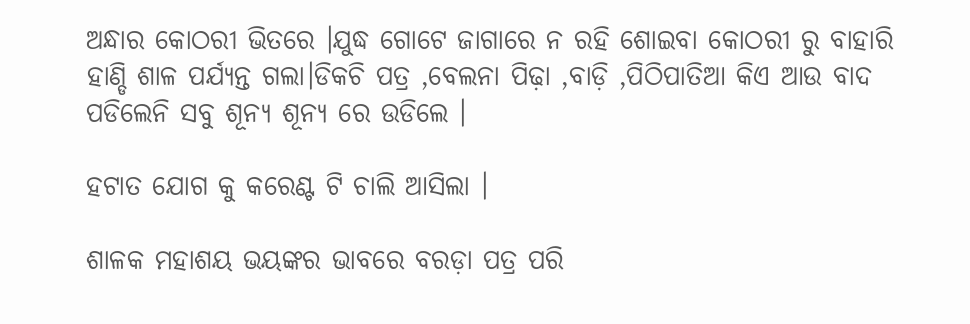ଅନ୍ଧାର କୋଠରୀ ଭିତରେ ।ଯୁଦ୍ଧ ଗୋଟେ ଜାଗାରେ ନ ରହି ଶୋଇବା କୋଠରୀ ରୁ ବାହାରି ହାଣ୍ଡି ଶାଳ ପର୍ଯ୍ୟନ୍ତ ଗଲା।ଡିକଚି ପତ୍ର ,ବେଲନା ପିଢ଼ା ,ବାଡ଼ି ,ପିଠିପାତିଆ କିଏ ଆଉ ବାଦ ପଡିଲେନି ସବୁ ଶୂନ୍ୟ ଶୂନ୍ୟ ରେ ଉଡିଲେ ।

ହଟାତ ଯୋଗ କୁ କରେଣ୍ଟ ଟି ଚାଲି ଆସିଲା ।

ଶାଳକ ମହାଶୟ ଭୟଙ୍କର ଭାବରେ ବରଡ଼ା ପତ୍ର ପରି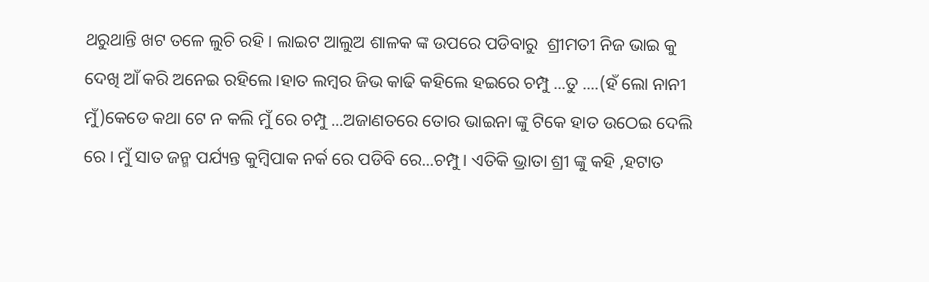ଥରୁଥାନ୍ତି ଖଟ ତଳେ ଲୁଚି ରହି। ଲାଇଟ ଆଲୁଅ ଶାଳକ ଙ୍କ ଉପରେ ପଡିବାରୁ  ଶ୍ରୀମତୀ ନିଜ ଭାଇ କୁ ଦେଖି ଆଁ କରି ଅନେଇ ରହିଲେ ।ହାତ ଲମ୍ବର ଜିଭ କାଢି କହିଲେ ହଇରେ ଚମ୍ପୁ ...ତୁ ....(ହଁ ଲୋ ନାନୀ ମୁଁ)କେଡେ କଥା ଟେ ନ କଲି ମୁଁ ରେ ଚମ୍ପୁ ...ଅଜାଣତରେ ତୋର ଭାଇନା ଙ୍କୁ ଟିକେ ହାତ ଉଠେଇ ଦେଲି ରେ। ମୁଁ ସାତ ଜନ୍ମ ପର୍ଯ୍ୟନ୍ତ କୁମ୍ବିପାକ ନର୍କ ରେ ପଡିବି ରେ...ଚମ୍ପୁ। ଏତିକି ଭ୍ରାତା ଶ୍ରୀ ଙ୍କୁ କହି ,ହଟାତ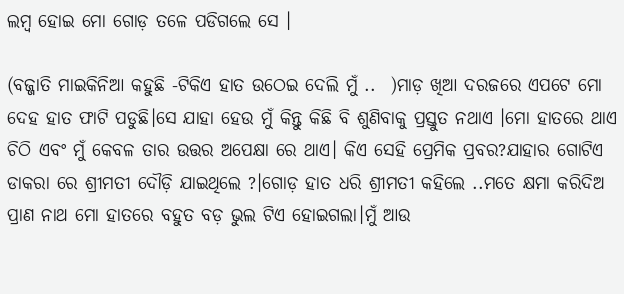ଲମ୍ବ ହୋଇ ମୋ ଗୋଡ଼ ତଳେ ପଡିଗଲେ ସେ ।

(ବଜ୍ଜାତି ମାଇକିନିଆ କହୁଛି -ଟିକିଏ ହାତ ଉଠେଇ ଦେଲି ମୁଁ ..  )ମାଡ଼ ଖିଆ ଦରଜରେ ଏପଟେ ମୋ ଦେହ ହାତ ଫାଟି ପଡୁଛି।ସେ ଯାହା ହେଉ ମୁଁ କିନ୍ତୁ କିଛି ବି ଶୁଣିବାକୁ ପ୍ରସ୍ତୁତ ନଥାଏ ।ମୋ ହାତରେ ଥାଏ ଚିଠି ଏବଂ ମୁଁ କେବଳ ତାର ଉତ୍ତର ଅପେକ୍ଷା ରେ ଥାଏ। କିଏ ସେହି ପ୍ରେମିକ ପ୍ରବର?ଯାହାର ଗୋଟିଏ ଡାକରା ରେ ଶ୍ରୀମତୀ ଦୌଡ଼ି ଯାଇଥିଲେ ?।ଗୋଡ଼ ହାତ ଧରି ଶ୍ରୀମତୀ କହିଲେ ..ମତେ କ୍ଷମା କରିଦିଅ ପ୍ରାଣ ନାଥ ମୋ ହାତରେ ବହୁତ ବଡ଼ ଭୁଲ ଟିଏ ହୋଇଗଲା।ମୁଁ ଆଉ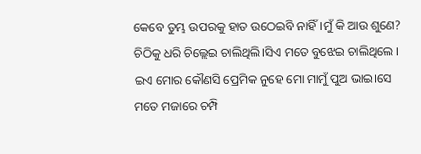କେବେ ତୁମ୍ଭ ଉପରକୁ ହାତ ଉଠେଇବି ନାହିଁ ।ମୁଁ କି ଆଉ ଶୁଣେ? ଚିଠିକୁ ଧରି ଚିଲ୍ଲେଇ ଚାଲିଥିଲି।ସିଏ ମତେ ବୁଝେଇ ଚାଲିଥିଲେ । ଇଏ ମୋର କୌଣସି ପ୍ରେମିକ ନୁହେ ମୋ ମାମୁଁ ପୁଅ ଭାଇ।ସେ ମତେ ମଜାରେ ଚମ୍ପି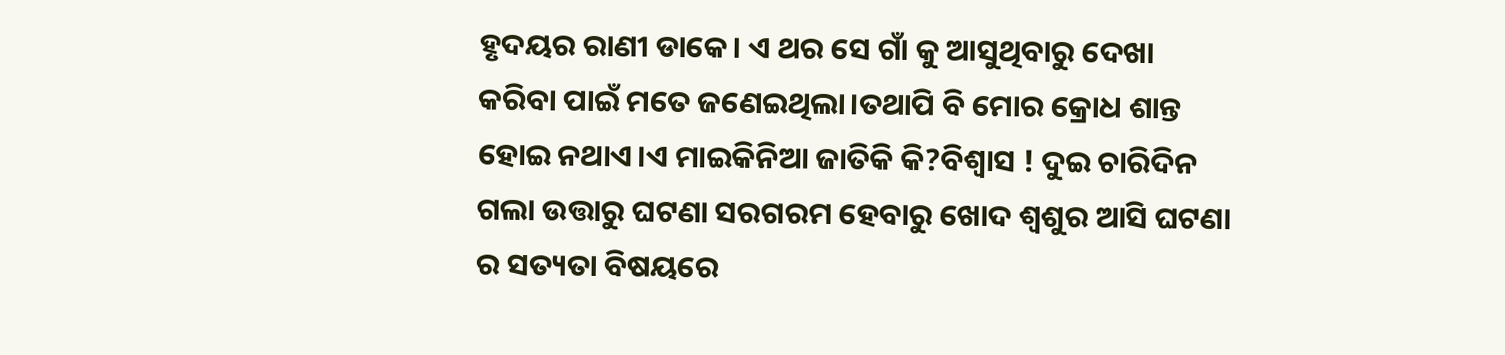ହୃଦୟର ରାଣୀ ଡାକେ। ଏ ଥର ସେ ଗାଁ କୁ ଆସୁଥିବାରୁ ଦେଖା କରିବା ପାଇଁ ମତେ ଜଣେଇଥିଲା।ତଥାପି ବି ମୋର କ୍ରୋଧ ଶାନ୍ତ ହୋଇ ନଥାଏ।ଏ ମାଇକିନିଆ ଜାତିକି କି?ବିଶ୍ୱାସ ! ଦୁଇ ଚାରିଦିନ ଗଲା ଉତ୍ତାରୁ ଘଟଣା ସରଗରମ ହେବାରୁ ଖୋଦ ଶ୍ବଶୁର ଆସି ଘଟଣା ର ସତ୍ୟତା ବିଷୟରେ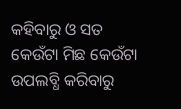କହିବାରୁ ଓ ସତ କେଉଁଟା ମିଛ କେଉଁଟା ଉପଲବ୍ଧି କରିବାରୁ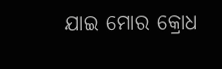ଯାଇ ମୋର କ୍ରୋଧ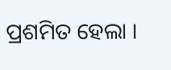ପ୍ରଶମିତ ହେଲା ।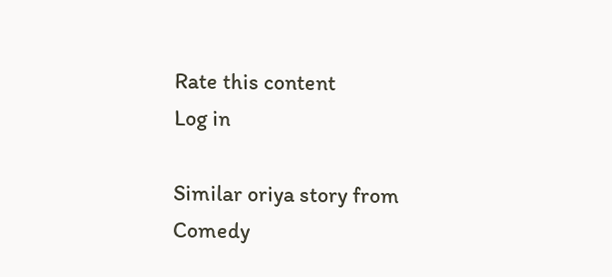Rate this content
Log in

Similar oriya story from Comedy